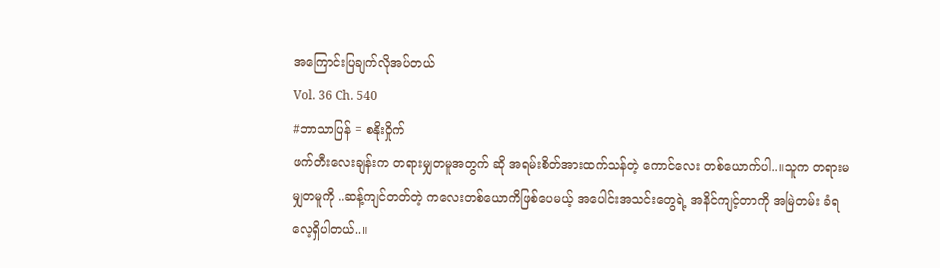အကြောင်းပြချက်လိုအပ်တယ်
Vol. 36 Ch. 540
#ဘာသာပြန် = စနိုးဝှိုက်
ဖက်တီးလေးချန်းက တရားမျှတမူအတွက် ဆို အရမ်းစိတ်အားထက်သန်တဲ့ ကောင်လေး တစ်ယောက်ပါ..။သူက တရားမမျှတမူကို ..ဆန့်ကျင်တတ်တဲ့ ကလေးတစ်ယောကိဖြစ်ပေမယ့် အပေါင်းအသင်းတွေရဲ့ အနိင်ကျင့်တာကို အမြဲတမ်း ခံရလေ့ရှိပါတယ်..။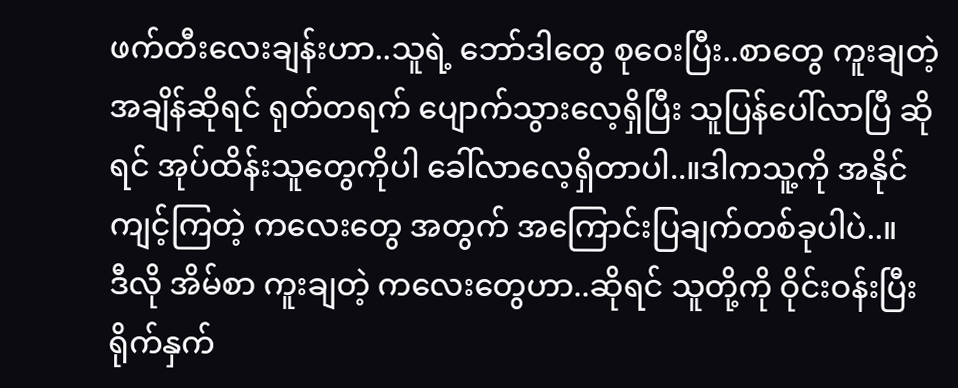ဖက်တီးလေးချန်းဟာ..သူရဲ့ ဘော်ဒါတွေ စုဝေးပြီး..စာတွေ ကူးချတဲ့ အချိန်ဆိုရင် ရုတ်တရက် ပျောက်သွားလေ့ရှိပြီး သူပြန်ပေါ်လာပြီ ဆိုရင် အုပ်ထိန်းသူတွေကိုပါ ခေါ်လာလေ့ရှိတာပါ..။ဒါကသူ့ကို အနိုင်ကျင့်ကြတဲ့ ကလေးတွေ အတွက် အကြောင်းပြချက်တစ်ခုပါပဲ..။
ဒီလို အိမ်စာ ကူးချတဲ့ ကလေးတွေဟာ..ဆိုရင် သူတို့ကို ဝိုင်းဝန်းပြီး ရိုက်နှက်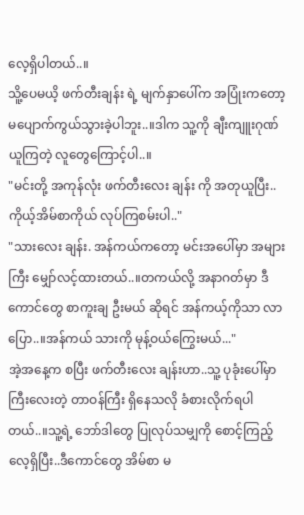လေ့ရှိပါတယ်..။
သိူ့ပေမယိ့ ဖက်တီးချန်း ရဲ့ မျက်နှာပေါ်က အပြုံးကတော့ မပျောက်ကွယ်သွားခဲ့ပါဘူး..။ဒါက သူ့ကို ချီးကျူးဂုဏ်ယူကြတဲ့ လူတွေကြောင့်ပါ..။
"မင်းတို့ အကုန်လုံး ဖက်တီးလေး ချန်း ကို အတုယူပြီး..ကိုယ့်အိမ်စာကိုယ် လုပ်ကြစမ်းပါ.."
"သားလေး ချန်း. အန်ကယ်ကတော့ မင်းအပေါ်မှာ အများကြီး မျှော်လင့်ထားတယ်..။တကယ်လို့ အနာဂတ်မှာ ဒီကောင်တွေ စာကူးချ ဦးမယ် ဆိုရင် အန်ကယ့်ကိုသာ လာပြော..။အန်ကယ် သားကို မုန့်ဝယ်ကြွေးမယ်..."
အဲ့အနေ့က စပြီး ဖက်တီးလေး ချန်းဟာ..သူ့ ပုခုံးပေါ်မှာ ကြီးလေးတဲ့ တာဝန်ကြီး ရှိနေသလို ခံစားလိုက်ရပါတယ်..။သူ့ရဲ့ ဘော်ဒါတွေ ပြုလုပ်သမျှကို စောင့်ကြည့်လေ့ရှိပြီး..ဒီကောင်တွေ အိမ်စာ မ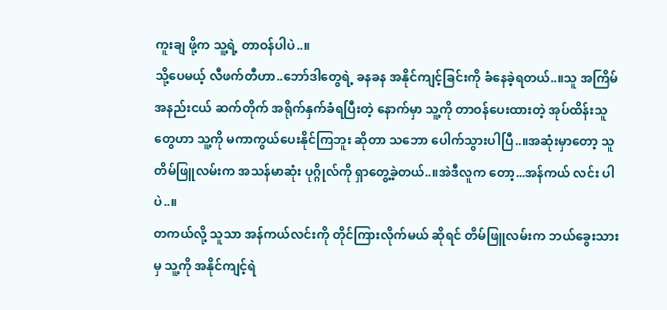ကူးချ ဖို့က သူ့ရဲ့ တာဝန်ပါပဲ..။
သို့ပေမယ့် လီဖက်တီဟာ..ဘော်ဒါတွေရဲ့ ခနခန အနိုင်ကျင့်ခြင်းကို ခံနေခဲ့ရတယ်..။သူ အကြိမ်အနည်းငယ် ဆက်တိုက် အရိုက်နှက်ခံရပြီးတဲ့ နောက်မှာ သူ့ကို တာဝန်ပေးထားတဲ့ အုပ်ထိန်းသူ တွေဟာ သူ့ကို မကာကွယ်ပေးနိုင်ကြဘူး ဆိုတာ သဘော ပေါက်သွားပါပြီ..။အဆုံးမှာတော့ သူ တိမ်ဖြူလမ်းက အသန်မာဆုံး ပုဂ္ဂိုလ်ကို ရှာတွေ့ခဲ့တယ်..။အဲဒီလူက တော့...အန်ကယ် လင်း ပါပဲ..။
တကယ်လို့ သူသာ အန်ကယ်လင်းကို တိုင်ကြားလိုက်မယ် ဆိုရင် တိမ်ဖြူလမ်းက ဘယ်ခွေးသားမှ သူ့ကို အနိုင်ကျင့်ရဲ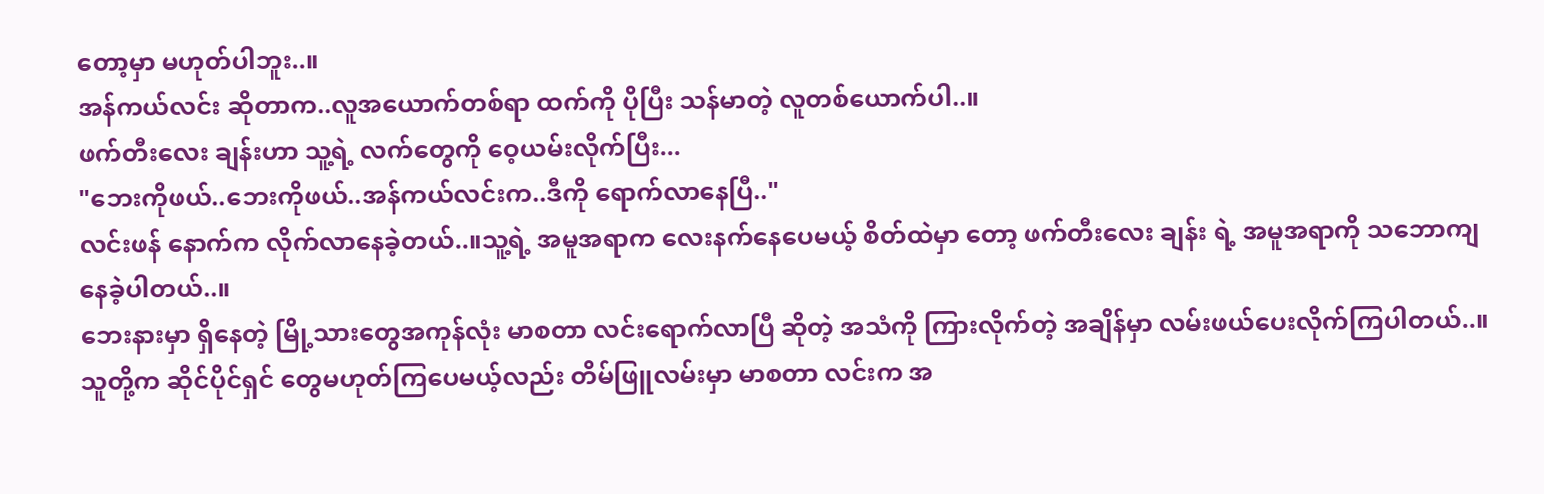တော့မှာ မဟုတ်ပါဘူး..။
အန်ကယ်လင်း ဆိုတာက..လူအယောက်တစ်ရာ ထက်ကို ပိုပြီး သန်မာတဲ့ လူတစ်ယောက်ပါ..။
ဖက်တီးလေး ချန်းဟာ သူ့ရဲ့ လက်တွေကို ဝေ့ယမ်းလိုက်ပြီး...
"ဘေးကိုဖယ်..ဘေးကိုဖယ်..အန်ကယ်လင်းက..ဒီကို ရောက်လာနေပြီ.."
လင်းဖန် နောက်က လိုက်လာနေခဲ့တယ်..။သူ့ရဲ့ အမူအရာက လေးနက်နေပေမယ့် စိတ်ထဲမှာ တော့ ဖက်တီးလေး ချန်း ရဲ့ အမူအရာကို သဘောကျနေခဲ့ပါတယ်..။
ဘေးနားမှာ ရှိနေတဲ့ မြို့သားတွေအကုန်လုံး မာစတာ လင်းရောက်လာပြီ ဆိုတဲ့ အသံကို ကြားလိုက်တဲ့ အချိန်မှာ လမ်းဖယ်ပေးလိုက်ကြပါတယ်..။သူတို့က ဆိုင်ပိုင်ရှင် တွေမဟုတ်ကြပေမယ့်လည်း တိမ်ဖြူလမ်းမှာ မာစတာ လင်းက အ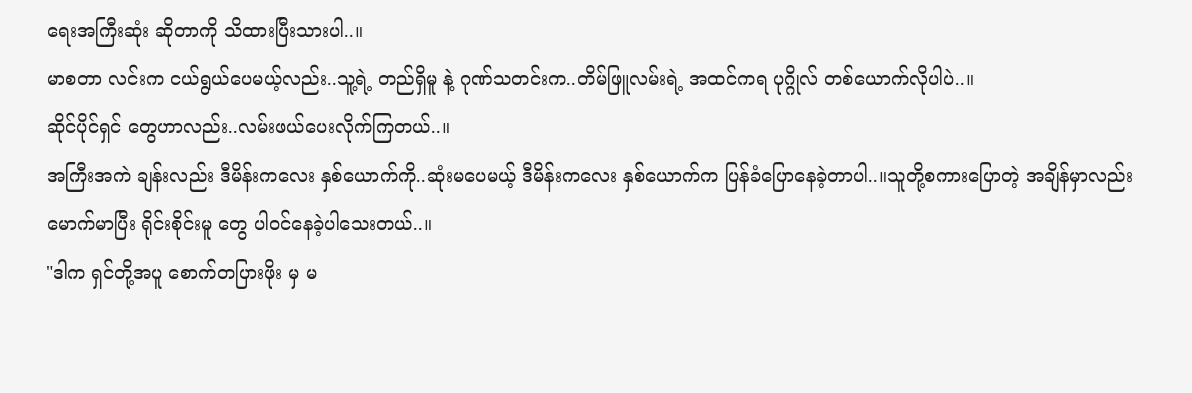ရေးအကြီးဆုံး ဆိုတာကို သိထားပြီးသားပါ..။
မာစတာ လင်းက ငယ်ရွယ်ပေမယ့်လည်း..သူ့ရဲ့ တည်ရှိမူ နဲ့ ဂုဏ်သတင်းက..တိမ်ဖြူလမ်းရဲ့ အထင်ကရ ပုဂ္ဂိုလ် တစ်ယောက်လိုပါပဲ..။
ဆိုင်ပိုင်ရှင် တွေဟာလည်း..လမ်းဖယ်ပေးလိုက်ကြတယ်..။
အကြီးအကဲ ချန်းလည်း ဒီမိန်းကလေး နှစ်ယောက်ကို..ဆုံးမပေမယ့် ဒီမိန်းကလေး နှစ်ယောက်က ပြန်ခံပြောနေခဲ့တာပါ..။သူတို့စကားပြောတဲ့ အချိန်မှာလည်း မောက်မာပြီး ရိုင်းစိုင်းမူ တွေ ပါဝင်နေခဲ့ပါသေးတယ်..။
"ဒါက ရှင်တို့အပူ စောက်တပြားဖိုး မှ မ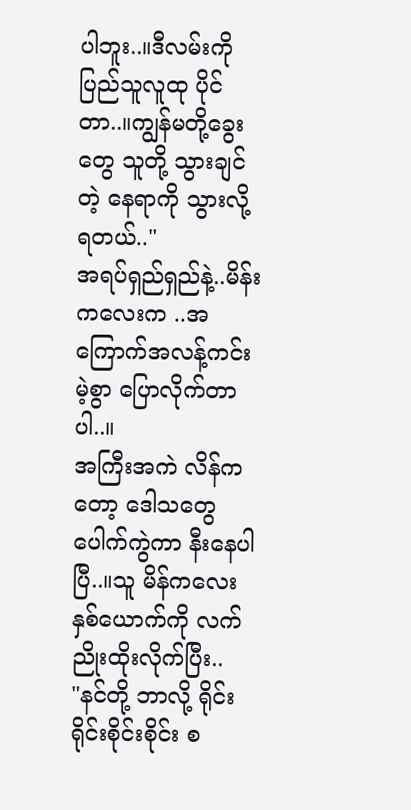ပါဘူး..။ဒီလမ်းကို ပြည်သူလူထု ပိုင်တာ..။ကျွန်မတို့ခွေးတွေ သူတို့ သွားချင်တဲ့ နေရာကို သွားလို့ရတယ်.."
အရပ်ရှည်ရှည်နဲ့..မိန်းကလေးက ..အကြောက်အလန့်ကင်းမဲ့စွာ ပြောလိုက်တာပါ..။
အကြီးအကဲ လိန်ကတော့ ဒေါသတွေ ပေါက်ကွဲကာ နီးနေပါပြီ..။သူ မိန်ကလေး နှစ်ယောက်ကို လက်ညိုးထိုးလိုက်ပြီး..
"နင်တို့ ဘာလို့ ရိုင်းရိုင်းစိုင်းစိုင်း စ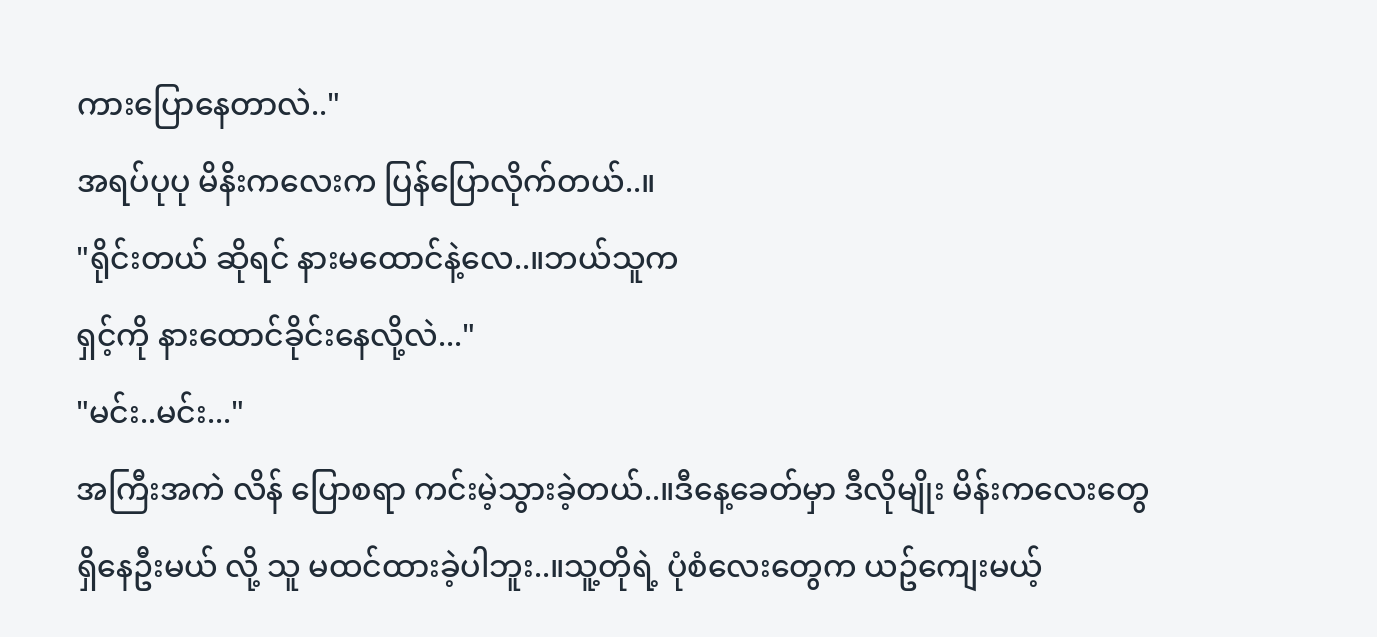ကားပြောနေတာလဲ.."
အရပ်ပုပု မိနိးကလေးက ပြန်ပြောလိုက်တယ်..။
"ရိုင်းတယ် ဆိုရင် နားမထောင်နဲ့လေ..။ဘယ်သူက
ရှင့်ကို နားထောင်ခိုင်းနေလို့လဲ..."
"မင်း..မင်း..."
အကြီးအကဲ လိန် ပြောစရာ ကင်းမဲ့သွားခဲ့တယ်..။ဒီနေ့ခေတ်မှာ ဒီလိုမျိုး မိန်းကလေးတွေ ရှိနေဦးမယ် လို့ သူ မထင်ထားခဲ့ပါဘူး..။သူ့တိုရဲ့ ပုံစံလေးတွေက ယဥ်ကျေးမယ့်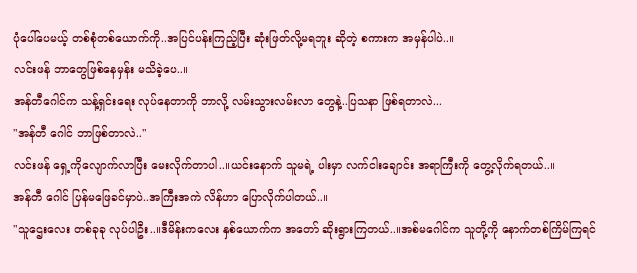ပုံပေါ်ပေမယ့် တစ်စုံတစ်ယောက်ကို..အပြင်ပန်းကြည့်ပြီး ဆုံးဖြတ်လို့မရဘူး ဆိုတဲ့ စကားက အမှန်ပါပဲ..။
လင်းဖန် ဘာတွေဖြစ်နေမှန်း မသိခဲ့ပေ..။
အန်တီဂေါင်က သန့်ရှင်းရေး လုပ်နေတာကို ဘာလို့ လမ်းသွားလမ်းလာ တွေနဲ့..ပြသနာ ဖြစ်ရတာလဲ...
"အန်တီ ဂေါင် ဘာဖြစ်တာလဲ.."
လင်းဖန် ရှေ့ကိုလျောက်လာပြီး မေးလိုက်တာပါ..။ယင်းနောက် သူမရဲ့ ပါးမှာ လက်ငါးချောင်း အရာကြီးကို တွေ့လိုက်ရတယ်..။
အန်တီ ဂေါင် ပြန်မဖြေခင်မှာပဲ..အကြီးအကဲ လိန်ဟာ ပြောလိုက်ပါတယ်..။
"သူဌေးလေး တစ်ခုခု လုပ်ပါဦး..။ဒီမိန်းကလေး နှစ်ယောက်က အတော် ဆိုးရွားကြတယ်..။အစ်မဂေါင်က သူတို့ကို နောက်တစ်ကြိမ်ကြရင်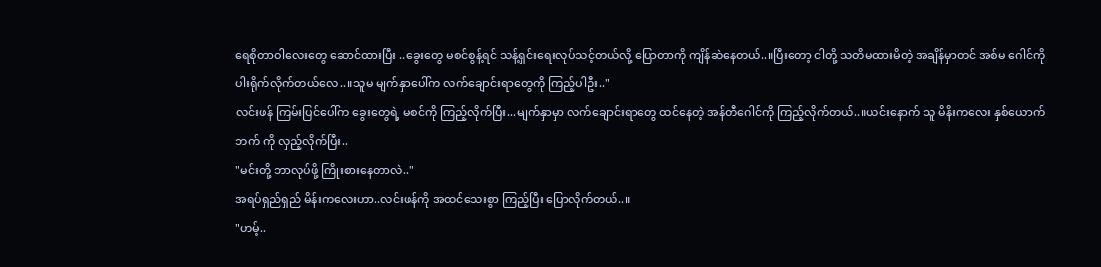ရေစိုတာဝါလေးတွေ ဆောင်ထားပြီး ..ခွေးတွေ မစင်စွန့်ရင် သန့်ရှင်းရေးလုပ်သင့်တယ်လို့ ပြောတာကို ကျိန်ဆဲနေတယ်..။ပြီးတော့ ငါတို့ သတိမထားမိတဲ့ အချိန်မှာတင် အစ်မ ဂေါင်ကို ပါးရိုက်လိုက်တယ်လေ..။သူမ မျက်နှာပေါ်က လက်ချောင်းရာတွေကို ကြည့်ပါဦး.."
လင်းဖန် ကြမ်းပြင်ပေါ်က ခွေးတွေရဲ့ မစင်ကို ကြည့်လိုက်ပြီး...မျက်နှာမှာ လက်ချောင်းရာတွေ ထင်နေတဲ့ အန်တီဂေါင်ကို ကြည့်လိုက်တယ်..။ယင်းနောက် သူ မိနိးကလေး နှစ်ယောက်ဘက် ကို လှည့်လိုက်ပြီး..
"မင်းတို့ ဘာလုပ်ဖို့ ကြိုးစားနေတာလဲ.."
အရပ်ရှည်ရှည် မိန်းကလေးဟာ..လင်းဖန်ကို အထင်သေးစွာ ကြည့်ပြီး ပြောလိုက်တယ်..။
"ဟမ့်..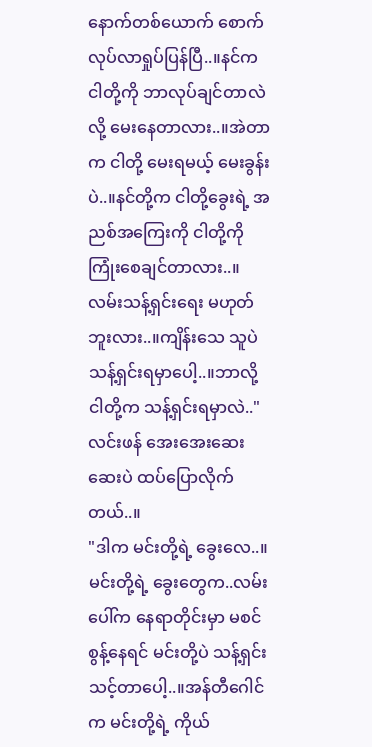နောက်တစ်ယောက် စောက်လုပ်လာရှုပ်ပြန်ပြီ..။နင်က ငါတို့ကို ဘာလုပ်ချင်တာလဲ လို့ မေးနေတာလား..။အဲတာက ငါတို့ မေးရမယ့် မေးခွန်းပဲ..။နင်တို့က ငါတို့ခွေးရဲ့ အညစ်အကြေးကို ငါတို့ကို ကြုံးစေချင်တာလား..။ လမ်းသန့်ရှင်းရေး မဟုတ်ဘူးလား..။ကျိန်းသေ သူပဲ သန့်ရှင်းရမှာပေါ့..။ဘာလို့ ငါတို့က သန့်ရှင်းရမှာလဲ.."
လင်းဖန် အေးအေးဆေးဆေးပဲ ထပ်ပြောလိုက်တယ်..။
"ဒါက မင်းတို့ရဲ့ ခွေးလေ..။မင်းတို့ရဲ့ ခွေးတွေက..လမ်းပေါ်က နေရာတိုင်းမှာ မစင်စွန့်နေရင် မင်းတို့ပဲ သန့်ရှင်းသင့်တာပေါ့..။အန်တီဂေါင်က မင်းတို့ရဲ့ ကိုယ်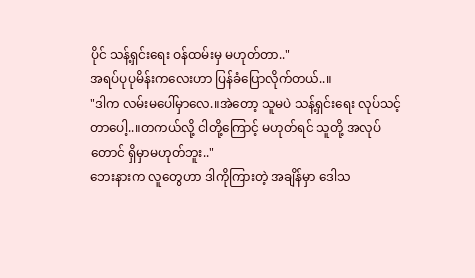ပိုင် သန့်ရှင်းရေး ဝန်ထမ်းမှ မဟုတ်တာ.."
အရပ်ပုပုမိန်းကလေးဟာ ပြန်ခံပြောလိုက်တယ်..။
"ဒါက လမ်းမပေါ်မှာလေ.။အဲတော့ သူမပဲ သန့်ရှင်းရေး လုပ်သင့်တာပေါ့..။တကယ်လို့ ငါတို့ကြောင့် မဟုတ်ရင် သူတို့ အလုပ်တောင် ရှိမှာမဟုတ်ဘူး.."
ဘေးနားက လူတွေဟာ ဒါကိုကြားတဲ့ အချိန်မှာ ဒေါသ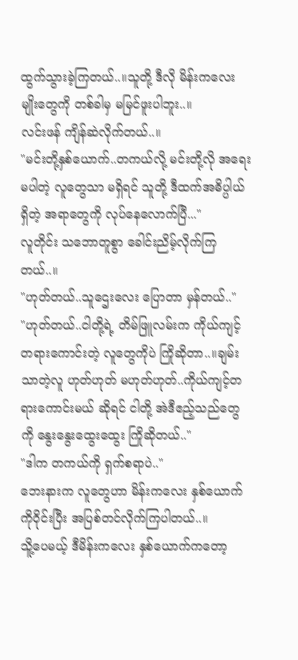ထွက်သွားခဲ့ကြတယ်..။သူတို့ ဒီလို မိန်းကလေး မျိုးတွေကို တစ်ခါမှ မမြင်ဖူးပါဘူး..။
လင်းဖန် ကျိန်ဆဲလိုက်တယ်..။
"မင်းတို့နှစ်ယောက်..တကယ်လို့ မင်းတို့လို အရေးမပါတဲ့ လူတွေသာ မရှိရင် သူတို့ ဒီထက်အဓိပ္ပါယ်ရှိတဲ့ အရာတွေကို လုပ်နေလောက်ပြီ..."
လူတိုင်း သဘောတူစွာ ခေါင်းညိမ့်လိုက်ကြတယ်..။
"ဟုတ်တယ်..သူဌေးလေး ပြောတာ မှန်တယ်.."
"ဟုတ်တယ်..ငါတို့ရဲ့ တိမ်ဖြူလမ်းက ကိုယ်ကျင့်တရားကောင်းတဲ့ လူတွေကိုပဲ ကြိုဆိုတာ..။ချမ်းသာတဲ့လူ ဟုတ်ဟုတ် မဟုတ်ဟုတ်..ကိုယ်ကျင့်တရားကောင်းမယ် ဆိုရင် ငါတို့ အဲဒီဧည့်သည်တွေကို နွေးနွေးထွေးထွေး ကြိုဆိုတယ်.."
"ဒါက တကယ်ကို ရှက်စရာပဲ.."
ဘေးနားက လူတွေဟာ မိန်းကလေး နှစ်ယောက်ကိုဝိုင်းပြီး အပြစ်တင်လိုက်ကြပါတယ်..။
သိူ့ပေမယ့် ဒီမိန်းကလေး နှစ်ယောက်ကတော့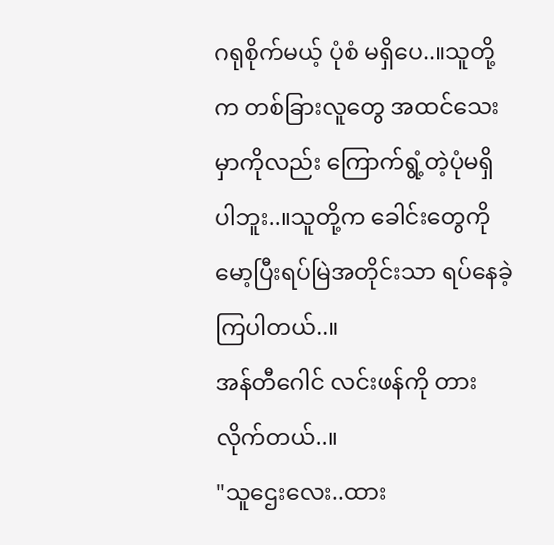ဂရုစိုက်မယ့် ပုံစံ မရှိပေ..။သူတို့က တစ်ခြားလူတွေ အထင်သေးမှာကိုလည်း ကြောက်ရွံ့တဲ့ပုံမရှိပါဘူး..။သူတို့က ခေါင်းတွေကို မော့ပြီးရပ်မြဲအတိုင်းသာ ရပ်နေခဲ့ကြပါတယ်..။
အန်တီဂေါင် လင်းဖန်ကို တားလိုက်တယ်..။
"သူဌေးလေး..ထား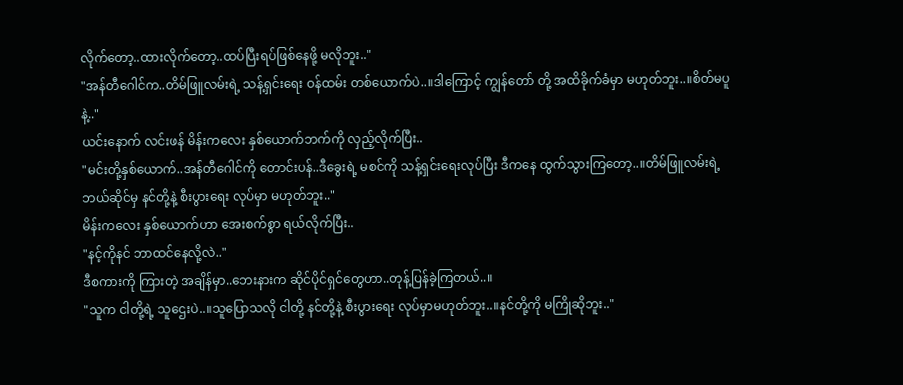လိုက်တော့..ထားလိုက်တော့..ထပ်ပြီးရပ်ဖြစ်နေဖို့ မလိုဘူး.."
"အန်တီဂေါင်က..တိမ်ဖြူလမ်းရဲ့ သန့်ရှင်းရေး ဝန်ထမ်း တစ်ယောက်ပဲ..။ဒါကြောင့် ကျွန်တော် တို့ အထိခိုက်ခံမှာ မဟုတ်ဘူး..။စိတ်မပူနဲ့.."
ယင်းနောက် လင်းဖန် မိန်းကလေး နှစ်ယောက်ဘက်ကို လှည့်လိုက်ပြီး..
"မင်းတို့နှစ်ယောက်..အန်တီဂေါင်ကို တောင်းပန်..ဒီခွေးရဲ့ မစင်ကို သန့်ရှင်းရေးလုပ်ပြီး ဒီကနေ ထွက်သွားကြတော့..။တိမ်ဖြူလမ်းရဲ့ ဘယ်ဆိုင်မှ နင်တို့နဲ့ စီးပွားရေး လုပ်မှာ မဟုတ်ဘူး.."
မိန်းကလေး နှစ်ယောက်ဟာ အေးစက်စွာ ရယ်လိုက်ပြီး..
"နင့်ကိုနင် ဘာထင်နေလို့လဲ.."
ဒီစကားကို ကြားတဲ့ အချိန်မှာ..ဘေးနားက ဆိုင်ပိုင်ရှင်တွေဟာ..တုန့်ပြန်ခဲ့ကြတယ်..။
"သူက ငါတို့ရဲ့ သူဌေးပဲ..။သူပြောသလို ငါတို့ နင်တို့နဲ့ စီးပွားရေး လုပ်မှာမဟုတ်ဘူး..။နင်တို့ကို မကြိုဆိုဘူး.."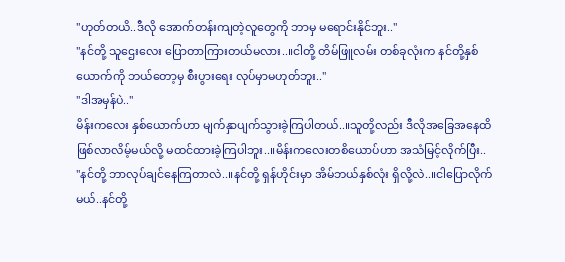"ဟုတ်တယိ..ဒီလို အောက်တန်းကျတဲ့လူတွေကို ဘာမှ မရောင်းနိုင်ဘူး.."
"နင်တို့ သူဌေးလေး ပြောတာကြားတယ်မလား..။ငါတို့ တိမ်ဖြူလမ်း တစ်ခုလုံးက နင်တို့နှစ်ယောက်ကို ဘယ်တော့မှ စီးပွားရေး လုပ်မှာမဟုတ်ဘူး.."
"ဒါအမှန်ပဲ.."
မိန်းကလေး နှစ်ယောက်ဟာ မျက်နှာပျက်သွားခဲ့ကြပါတယ်..။သူတို့လည်း ဒီလိုအခြေအနေထိ ဖြစ်လာလိမ့်မယ်လို့ မထင်ထားခဲ့ကြပါဘူး..။မိန်းကလေးတစိယောပ်ဟာ အသံမြင့်လိုက်ပြီး..
"နင်တို့ ဘာလုပ်ချင်နေကြတာလဲ..။နင်တို့ ရှန်ဟိုင်းမှာ အိမ်ဘယ်နှစ်လုံး ရှိလို့လဲ..။ငါပြောလိုက်မယ်..နင်တို့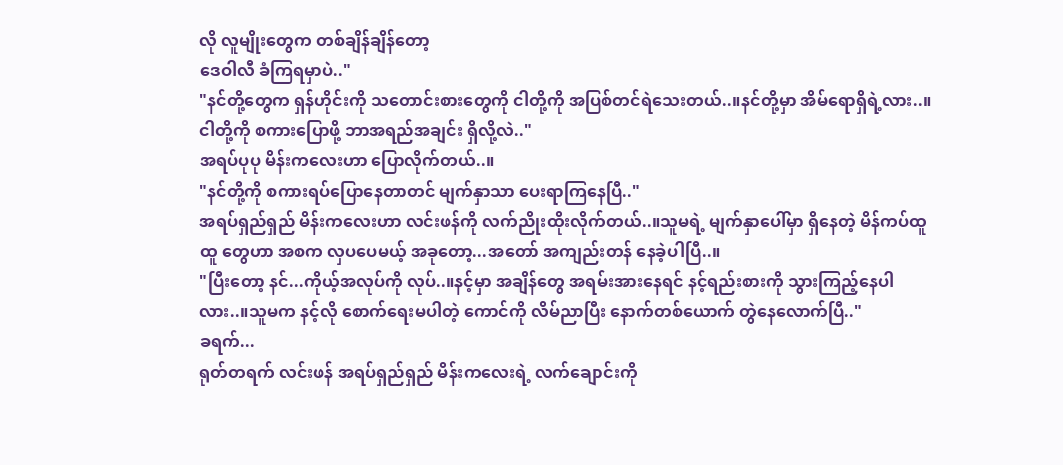လို လူမျိုးတွေက တစ်ချိန်ချိန်တော့
ဒေဝါလီ ခံကြရမှာပဲ.."
"နင်တို့တွေက ရှန်ဟိုင်းကို သတောင်းစားတွေကို ငါတို့ကို အပြစ်တင်ရဲသေးတယ်..။နင်တို့မှာ အိမ်ရောရှိရဲ့လား..။ငါတို့ကို စကားပြောဖို့ ဘာအရည်အချင်း ရှိလို့လဲ.."
အရပ်ပုပု မိန်းကလေးဟာ ပြောလိုက်တယ်..။
"နင်တို့ကို စကားရပ်ပြောနေတာတင် မျက်နှာသာ ပေးရာကြနေပြီ.."
အရပ်ရှည်ရှည် မိန်းကလေးဟာ လင်းဖန်ကို လက်ညိုးထိုးလိုက်တယ်..။သူမရဲ့ မျက်နှာပေါ်မှာ ရှိနေတဲ့ မိန်ကပ်ထူထူ တွေဟာ အစက လှပပေမယ့် အခုတော့...အတော် အကျည်းတန် နေခဲ့ပါပြီ..။
"ပြီးတော့ နင်...ကိုယ့်အလုပ်ကို လုပ်..။နင့်မှာ အချိန်တွေ အရမ်းအားနေရင် နင့်ရည်းစားကို သွားကြည့်နေပါလား..။သူမက နင့်လို စောက်ရေးမပါတဲ့ ကောင်ကို လိမ်ညာပြီး နောက်တစ်ယောက် တွဲနေလောက်ပြီ.."
ခရက်...
ရုတ်တရက် လင်းဖန် အရပ်ရှည်ရှည် မိန်းကလေးရဲ့ လက်ချောင်းကို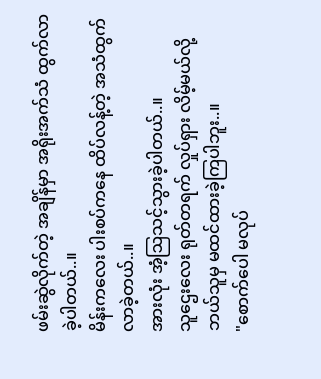ဖမ်းဆွဲလိုက်တဲ့ အချိန်မှာ အရိုးအက်သံ ထွက်လာခဲ့ပါတယ်..။
မိန်းကလေး ပါးစပ်ကနေ ထိပ်လန့်တဲ့ အသံထွက်လာခဲ့တယ်..။
အားလုံး အံ့ဩသင့်သွားခဲ့ပါတယ်..။
သူဌေးလေး ရုတ်တရက် လှုပ်ရှား လိမ့်မယ်လို့ ဘယ်သူမှ မထင်ထားခဲ့ကြပါဘူး..။
"စောက်ပေါ မလုပ်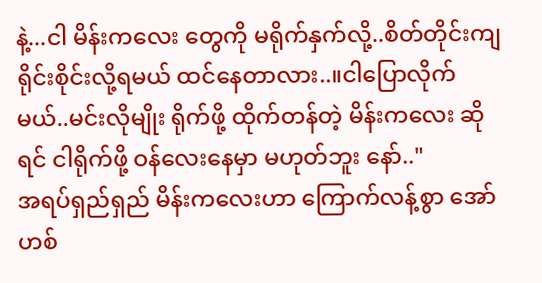နဲ့...ငါ မိန်းကလေး တွေကို မရိုက်နှက်လို့..စိတ်တိုင်းကျ ရိုင်းစိုင်းလို့ရမယ် ထင်နေတာလား..။ငါပြောလိုက်မယ်..မင်းလိုမျိုး ရိုက်ဖို့ ထိုက်တန်တဲ့ မိန်းကလေး ဆိုရင် ငါရိုက်ဖို့ ဝန်လေးနေမှာ မဟုတ်ဘူး နော်.."
အရပ်ရှည်ရှည် မိန်းကလေးဟာ ကြောက်လန့်စွာ အော်ဟစ်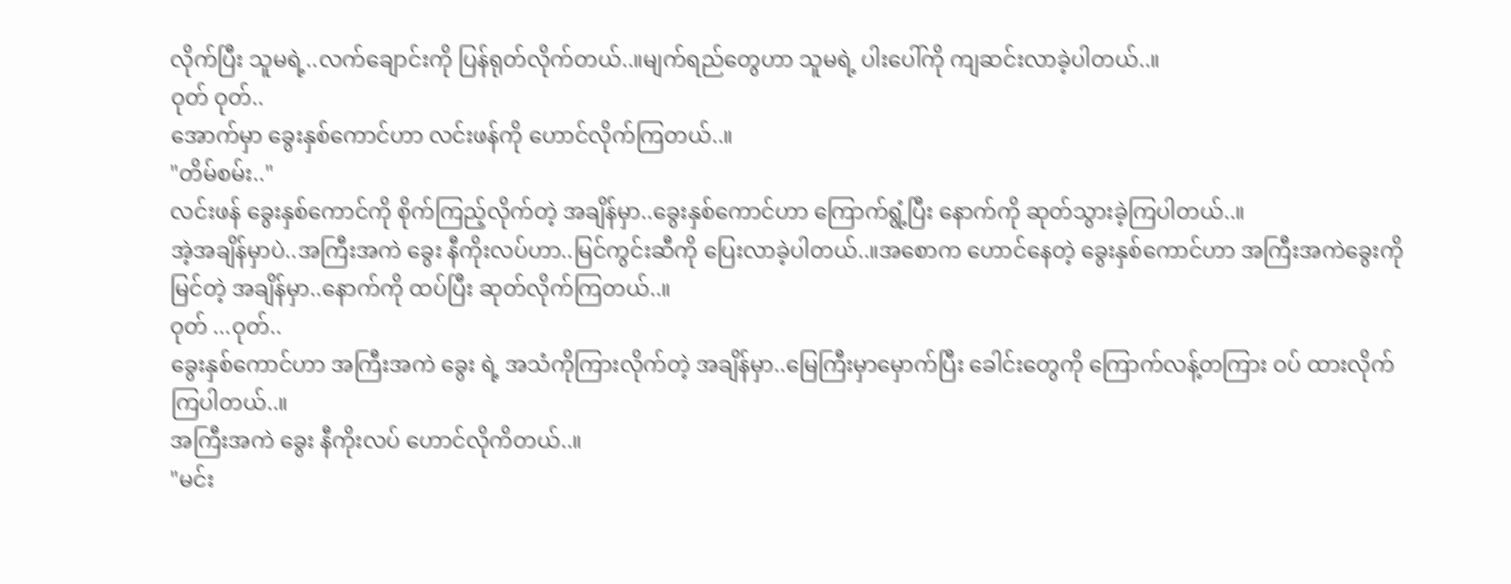လိုက်ပြီး သူမရဲ့..လက်ချောင်းကို ပြန်ရုတ်လိုက်တယ်..။မျက်ရည်တွေဟာ သူမရဲ့ ပါးပေါ်ကို ကျဆင်းလာခဲ့ပါတယ်..။
ဝုတ် ဝုတ်..
အောက်မှာ ခွေးနှစ်ကောင်ဟာ လင်းဖန်ကို ဟောင်လိုက်ကြတယ်..။
"တိမ်စမ်း.."
လင်းဖန် ခွေးနှစ်ကောင်ကို စိုက်ကြည့်လိုက်တဲ့ အချိန်မှာ..ခွေးနှစ်ကောင်ဟာ ကြောက်ရွံ့ပြီး နောက်ကို ဆုတ်သွားခဲ့ကြပါတယ်..။
အဲ့အချိန်မှာပဲ..အကြီးအကဲ ခွေး နီကိုးလပ်ဟာ..မြင်ကွင်းဆီကို ပြေးလာခဲ့ပါတယ်..။အစောက ဟောင်နေတဲ့ ခွေးနှစ်ကောင်ဟာ အကြီးအကဲခွေးကို မြင်တဲ့ အချိန်မှာ..နောက်ကို ထပ်ပြီး ဆုတ်လိုက်ကြတယ်..။
ဝုတ် ...ဝုတ်..
ခွေးနှစ်ကောင်ဟာ အကြီးအကဲ ခွေး ရဲ့ အသံကိုကြားလိုက်တဲ့ အချိန်မှာ..မြေကြီးမှာမှောက်ပြီး ခေါင်းတွေကို ကြောက်လန့်တကြား ဝပ် ထားလိုက်ကြပါတယ်..။
အကြီးအကဲ ခွေး နီကိုးလပ် ဟောင်လိုကိတယ်..။
"မင်း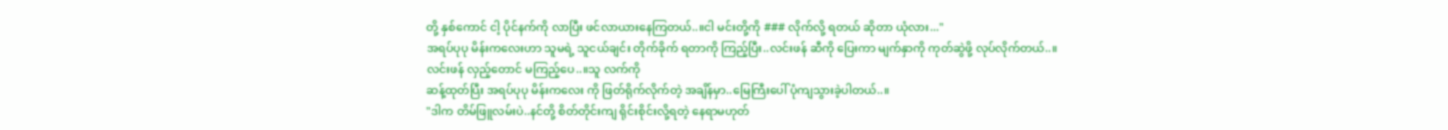တို့ နှစ်ကောင် ငါ့ ပိုင်နက်ကို လာပြီး ဖင်လာယားနေကြတယ်..။ငါ မင်းတို့ကို ### လိုက်လို့ ရတယ် ဆိုတာ ယုံလား..."
အရပ်ပုပု မိန်းကလေးဟာ သူမရဲ့ သူငယ်ချင်း တိုက်ခိုက် ရတာကို ကြည့်ပြီး..လင်းဖန် ဆီကို ပြေးကာ မျက်နှာကို ကုတ်ဆွဲဖို့ လုပ်လိုက်တယ်..။
လင်းဖန် လှည့်တောင် မကြည့်ပေ..။သူ လက်ကို
ဆန့်ထုတ်ပြီး အရပ်ပုပု မိန်းကလေး ကို ဖြတ်ရိုက်လိုက်တဲ့ အချိန်မှာ..မြေကြီးပေါ် ပုံကျသွားခဲ့ပါတယ်..။
"ဒါက တိမ်ဖြူလမ်းပဲ..နင်တို့ စိတ်တိုင်းကျ ရိုင်းစိုင်းလို့ရတဲ့ နေရာမဟုတ်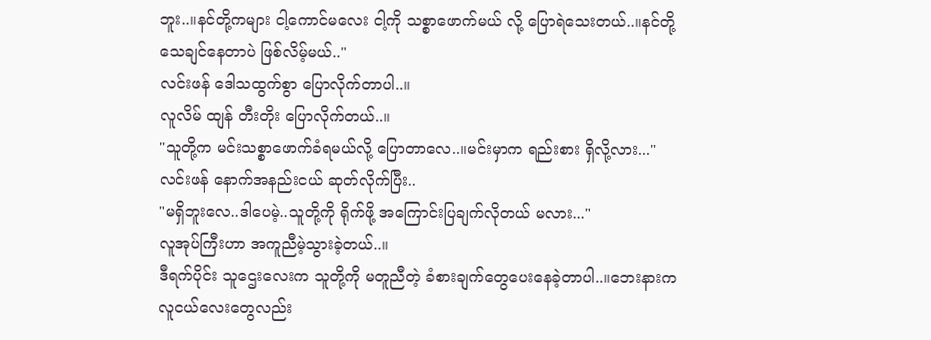ဘူး..။နင်တို့ကများ ငါ့ကောင်မလေး ငါ့ကို သစ္စာဖောက်မယ် လို့ ပြောရဲသေးတယ်..။နင်တို့ သေချင်နေတာပဲ ဖြစ်လိမ့်မယ်.."
လင်းဖန် ဒေါသထွက်စွာ ပြောလိုက်တာပါ..။
လူလိမ် ထျန် တီးတိုး ပြောလိုက်တယ်..။
"သူတို့က မင်းသစ္စာဖောက်ခံရမယ်လို့ ပြောတာလေ..။မင်းမှာက ရည်းစား ရှိလို့လား..."
လင်းဖန် နောက်အနည်းငယ် ဆုတ်လိုက်ပြီး..
"မရှိဘူးလေ..ဒါပေမဲ့..သူတို့ကို ရိုက်ဖို့ အကြောင်းပြချက်လိုတယ် မလား..."
လူအုပ်ကြီးဟာ အကူညီမဲ့သွားခဲ့တယ်..။
ဒီရက်ပိုင်း သူဌေးလေးက သူတို့ကို မတူညီတဲ့ ခံစားချက်တွေပေးနေခဲ့တာပါ..။ဘေးနားက လူငယ်လေးတွေလည်း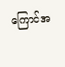ကြောင်အ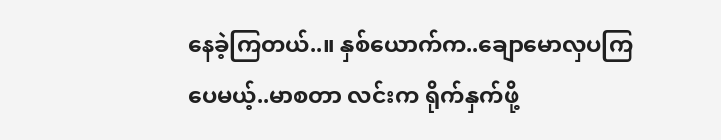နေခဲ့ကြတယ်..။ နှစ်ယောက်က..ချောမောလှပကြပေမယ့်..မာစတာ လင်းက ရိုက်နှက်ဖို့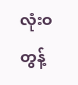လုံးဝတွန့်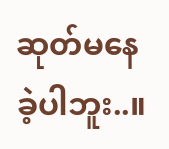ဆုတ်မနေခဲ့ပါဘူး..။